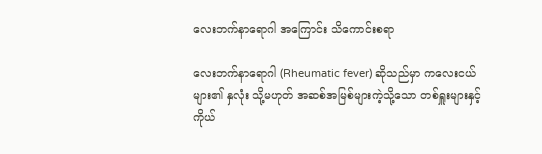လေးဘက်နာရောဂါ အကြောင်း သိကောင်းစရာ

လေးဘက်နာရောဂါ (Rheumatic fever) ဆိုသည်မှာ ကလေးငယ်များ၏ နှလုံး သို့မဟုတ် အဆစ်အမြစ်များကဲ့သို့သော တစ်ရှူးများနှင့် ကိုယ်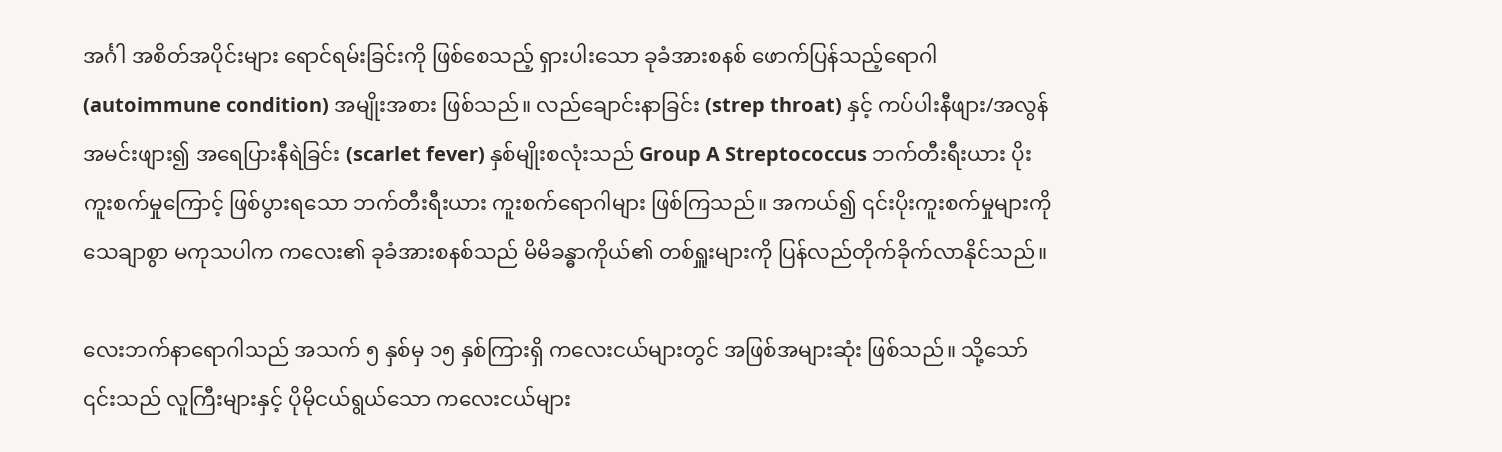အင်္ဂါ အစိတ်အပိုင်းများ ရောင်ရမ်းခြင်းကို ဖြစ်စေသည့် ရှားပါးသော ခုခံအားစနစ် ဖောက်ပြန်သည့်ရောဂါ (autoimmune condition) အမျိုးအစား ဖြစ်သည်။ လည်ချောင်းနာခြင်း (strep throat) နှင့် ကပ်ပါးနီဖျား/အလွန်အမင်းဖျား၍ အရေပြားနီရဲခြင်း (scarlet fever) နှစ်မျိုးစလုံးသည် Group A Streptococcus ဘက်တီးရီးယား ပိုးကူးစက်မှုကြောင့် ဖြစ်ပွားရသော ဘက်တီးရီးယား ကူးစက်ရောဂါများ ဖြစ်ကြသည်။ အကယ်၍ ၎င်းပိုးကူးစက်မှုများကို သေချာစွာ မကုသပါက ကလေး၏ ခုခံအားစနစ်သည် မိမိခန္ဓာကိုယ်၏ တစ်ရှူးများကို ပြန်လည်တိုက်ခိုက်လာနိုင်သည်။

လေးဘက်နာရောဂါသည် အသက် ၅ နှစ်မှ ၁၅ နှစ်ကြားရှိ ကလေးငယ်များတွင် အဖြစ်အများဆုံး ဖြစ်သည်။ သို့သော် ၎င်းသည် လူကြီးများနှင့် ပိုမိုငယ်ရွယ်သော ကလေးငယ်များ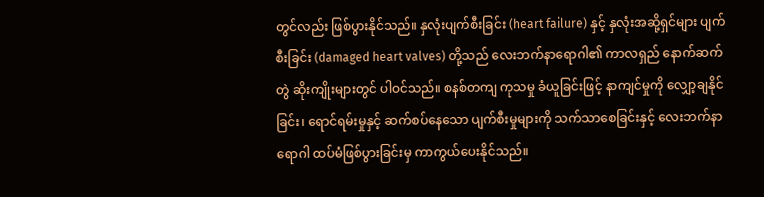တွင်လည်း ဖြစ်ပွားနိုင်သည်။ နှလုံးပျက်စီးခြင်း (heart failure) နှင့် နှလုံးအဆို့ရှင်များ ပျက်စီးခြင်း (damaged heart valves) တို့သည် လေးဘက်နာရောဂါ၏ ကာလရှည် နောက်ဆက်တွဲ ဆိုးကျိုးများတွင် ပါဝင်သည်။ စနစ်တကျ ကုသမှု ခံယူခြင်းဖြင့် နာကျင်မှုကို လျှော့ချနိုင်ခြင်း၊ ရောင်ရမ်းမှုနှင့် ဆက်စပ်နေသော ပျက်စီးမှုများကို သက်သာစေခြင်းနှင့် လေးဘက်နာရောဂါ ထပ်မံဖြစ်ပွားခြင်းမှ ကာကွယ်ပေးနိုင်သည်။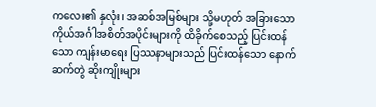ကလေး၏ နှလုံး၊ အဆစ်အမြစ်များ သို့မဟုတ် အခြားသော ကိုယ်အင်္ဂါအစိတ်အပိုင်းများကို ထိခိုက်စေသည့် ပြင်းထန်သော ကျန်းမာရေး ပြဿနာများသည် ပြင်းထန်သော နောက်ဆက်တွဲ ဆိုးကျိုးများ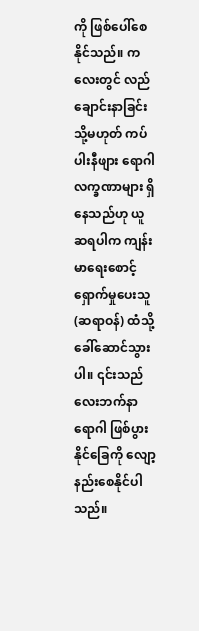ကို ဖြစ်ပေါ်စေနိုင်သည်။ ကလေးတွင် လည်ချောင်းနာခြင်း သို့မဟုတ် ကပ်ပါးနီဖျား ရောဂါလက္ခဏာများ ရှိနေသည်ဟု ယူဆရပါက ကျန်းမာရေးစောင့်ရှောက်မှုပေးသူ (ဆရာဝန်) ထံသို့ ခေါ်ဆောင်သွားပါ။ ၎င်းသည် လေးဘက်နာရောဂါ ဖြစ်ပွားနိုင်ခြေကို လျော့နည်းစေနိုင်ပါသည်။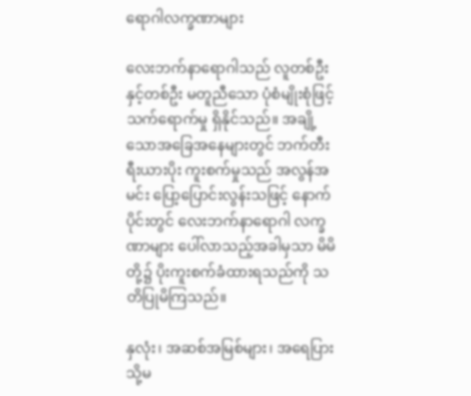ရောဂါလက္ခဏာများ

လေးဘက်နာရောဂါသည် လူတစ်ဦးနှင့်တစ်ဦး မတူညီသော ပုံစံမျိုးစုံဖြင့် သက်ရောက်မှု ရှိနိုင်သည်။ အချို့သောအခြေအနေများတွင် ဘက်တီးရီးယားပိုး ကူးစက်မှုသည် အလွန်အမင်း ပြော့ပြောင်းလွန်းသဖြင့် နောက်ပိုင်းတွင် လေးဘက်နာရောဂါ လက္ခဏာများ ပေါ်လာသည့်အခါမှသာ မိမိတို့၌ ပိုးကူးစက်ခံထားရသည်ကို သတိပြုမိကြသည်။

နှလုံး၊ အဆစ်အမြစ်များ၊ အရေပြား သို့မ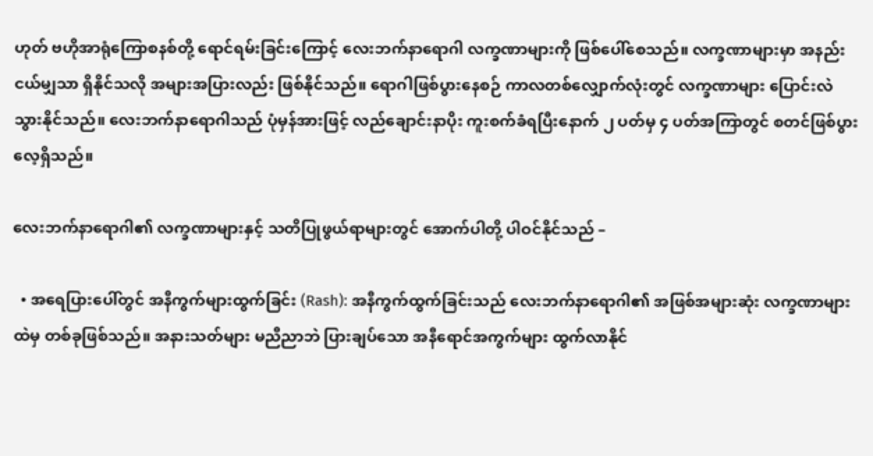ဟုတ် ဗဟိုအာရုံကြောစနစ်တို့ ရောင်ရမ်းခြင်းကြောင့် လေးဘက်နာရောဂါ လက္ခဏာများကို ဖြစ်ပေါ်စေသည်။ လက္ခဏာများမှာ အနည်းငယ်မျှသာ ရှိနိုင်သလို အများအပြားလည်း ဖြစ်နိုင်သည်။ ရောဂါဖြစ်ပွားနေစဉ် ကာလတစ်လျှောက်လုံးတွင် လက္ခဏာများ ပြောင်းလဲသွားနိုင်သည်။ လေးဘက်နာရောဂါသည် ပုံမှန်အားဖြင့် လည်ချောင်းနာပိုး ကူးစက်ခံရပြီးနောက် ၂ ပတ်မှ ၄ ပတ်အကြာတွင် စတင်ဖြစ်ပွားလေ့ရှိသည်။

လေးဘက်နာရောဂါ၏ လက္ခဏာများနှင့် သတိပြုဖွယ်ရာများတွင် အောက်ပါတို့ ပါဝင်နိုင်သည် –

  • အရေပြားပေါ်တွင် အနီကွက်များထွက်ခြင်း (Rash): အနီကွက်ထွက်ခြင်းသည် လေးဘက်နာရောဂါ၏ အဖြစ်အများဆုံး လက္ခဏာများထဲမှ တစ်ခုဖြစ်သည်။ အနားသတ်များ မညီညာဘဲ ပြားချပ်သော အနီရောင်အကွက်များ ထွက်လာနိုင်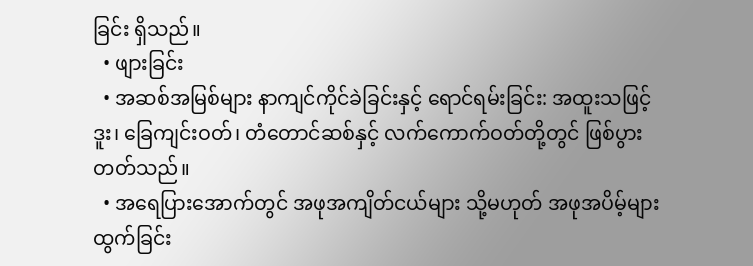ခြင်း ရှိသည်။
  • ဖျားခြင်း
  • အဆစ်အမြစ်များ နာကျင်ကိုင်ခဲခြင်းနှင့် ရောင်ရမ်းခြင်း: အထူးသဖြင့် ဒူး၊ ခြေကျင်းဝတ်၊ တံတောင်ဆစ်နှင့် လက်ကောက်ဝတ်တို့တွင် ဖြစ်ပွားတတ်သည်။
  • အရေပြားအောက်တွင် အဖုအကျိတ်ငယ်များ သို့မဟုတ် အဖုအပိမ့်များ ထွက်ခြင်း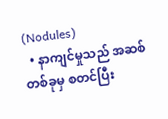(Nodules)
  • နာကျင်မှုသည် အဆစ်တစ်ခုမှ စတင်ပြီး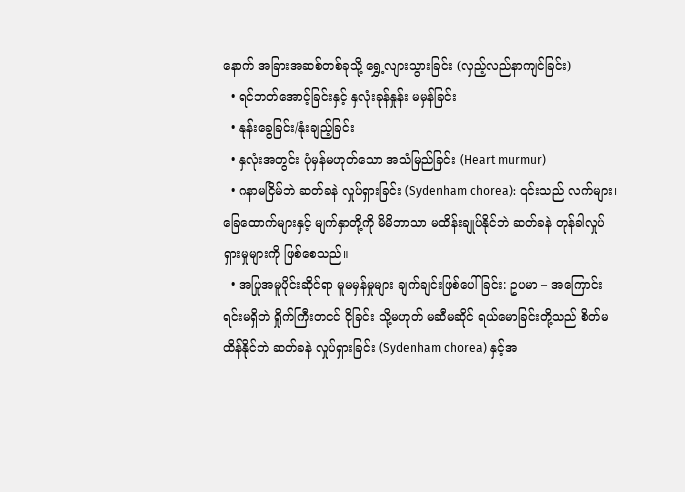နောက် အခြားအဆစ်တစ်ခုသို့ ရွှေ့လျားသွားခြင်း (လှည့်လည်နာကျင်ခြင်း)
  • ရင်ဘတ်အောင့်ခြင်းနှင့် နှလုံးခုန်နှုန်း မမှန်ခြင်း
  • နုန်းခွေခြင်း/နုံးချည့်ခြင်း
  • နှလုံးအတွင်း ပုံမှန်မဟုတ်သော အသံမြည်ခြင်း (Heart murmur)
  • ဂနာမငြိမ်ဘဲ ဆတ်ခနဲ လှုပ်ရှားခြင်း (Sydenham chorea): ၎င်းသည် လက်များ၊ ခြေထောက်များနှင့် မျက်နှာတို့ကို မိမိဘာသာ မထိန်းချုပ်နိုင်ဘဲ ဆတ်ခနဲ တုန်ခါလှုပ်ရှားမှုများကို ဖြစ်စေသည်။
  • အပြုအမူပိုင်းဆိုင်ရာ မူမမှန်မှုများ ချက်ချင်းဖြစ်ပေါ်ခြင်း: ဥပမာ – အကြောင်းရင်းမရှိဘဲ ရှိုက်ကြီးတငင် ငိုခြင်း သို့မဟုတ် မဆီမဆိုင် ရယ်မောခြင်းတို့သည် စိတ်မထိန်နိုင်ဘဲ ဆတ်ခနဲ လှုပ်ရှားခြင်း (Sydenham chorea) နှင့်အ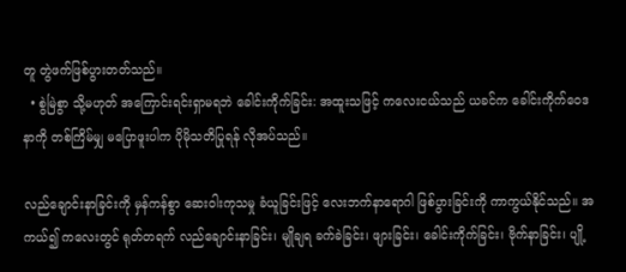တူ တွဲဖက်ဖြစ်ပွားတတ်သည်။
  • စွဲမြဲစွာ သို့မဟုတ် အကြောင်းရင်းရှာမရဘဲ ခေါင်းကိုက်ခြင်း: အထူးသဖြင့် ကလေးငယ်သည် ယခင်က ခေါင်းကိုက်ဝေဒနာကို တစ်ကြိမ်မျှ မပြောဖူးပါက ပိုမိုသတိပြုရန် လိုအပ်သည်။

လည်ချောင်းနာခြင်းကို မှန်ကန်စွာ ဆေးဝါးကုသမှု ခံယူခြင်းဖြင့် လေးဘက်နာရောဂါ ဖြစ်ပွားခြင်းကို ကာကွယ်နိုင်သည်။ အကယ်၍ ကလေးတွင် ရုတ်တရက် လည်ချောင်းနာခြင်း၊ မျိုချရ ခက်ခဲခြင်း၊ ဖျားခြင်း၊ ခေါင်းကိုက်ခြင်း၊ ဗိုက်နာခြင်း၊ ပျို့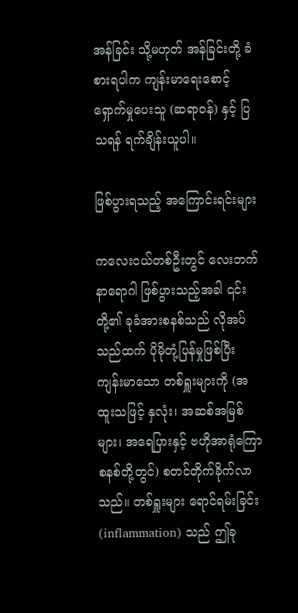အန်ခြင်း သို့မဟုတ် အန်ခြင်းတို့ ခံစားရပါက ကျန်းမာရေးစောင့်ရှောက်မှုပေးသူ (ဆရာဝန်) နှင့် ပြသရန် ရက်ချိန်းယူပါ။

ဖြစ်ပွားရသည့် အကြောင်းရင်းများ

ကလေးငယ်တစ်ဦးတွင် လေးဘက်နာရောဂါ ဖြစ်ပွားသည့်အခါ ၎င်းတို့၏ ခုခံအားစနစ်သည် လိုအပ်သည်ထက် ပိုမိုတုံ့ပြန်မှုဖြစ်ပြီး ကျန်းမာသော တစ်ရှူးများကို (အထူးသဖြင့် နှလုံး၊ အဆစ်အမြစ်များ၊ အရေပြားနှင့် ဗဟိုအာရုံကြောစနစ်တို့တွင်) စတင်တိုက်ခိုက်လာသည်။ တစ်ရှူးများ ရောင်ရမ်းခြင်း (inflammation) သည် ဤခု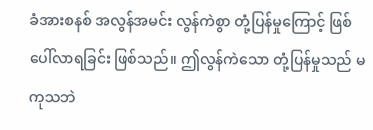ခံအားစနစ် အလွန်အမင်း လွန်ကဲစွာ တုံ့ပြန်မှုကြောင့် ဖြစ်ပေါ်လာရခြင်း ဖြစ်သည်။ ဤလွန်ကဲသော တုံ့ပြန်မှုသည် မကုသဘဲ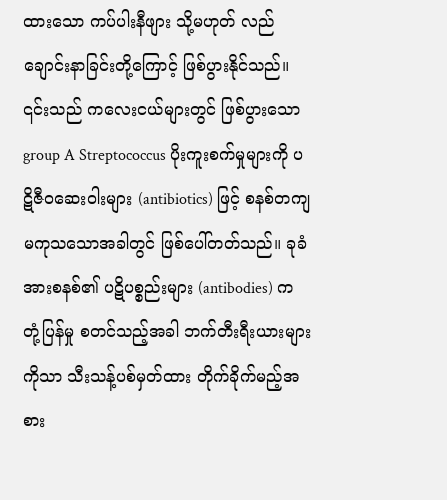ထားသော ကပ်ပါးနီဖျား သို့မဟုတ် လည်ချောင်းနာခြင်းတို့ကြောင့် ဖြစ်ပွားနိုင်သည်။ ၎င်းသည် ကလေးငယ်များတွင် ဖြစ်ပွားသော group A Streptococcus ပိုးကူးစက်မှုများကို ပဋိဇီဝဆေးဝါးများ (antibiotics) ဖြင့် စနစ်တကျ မကုသသောအခါတွင် ဖြစ်ပေါ်တတ်သည်။ ခုခံအားစနစ်၏ ပဋိပစ္စည်းများ (antibodies) က တုံ့ပြန်မှု စတင်သည့်အခါ ဘက်တီးရီးယားများကိုသာ သီးသန့်ပစ်မှတ်ထား တိုက်ခိုက်မည့်အစား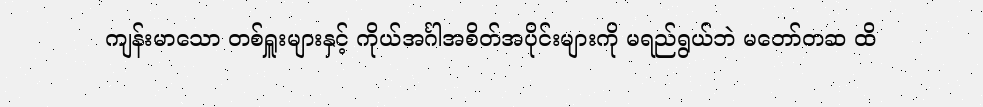ကျန်းမာသော တစ်ရှူးများနှင့် ကိုယ်အင်္ဂါအစိတ်အပိုင်းများကို မရည်ရွယ်ဘဲ မတော်တဆ ထိ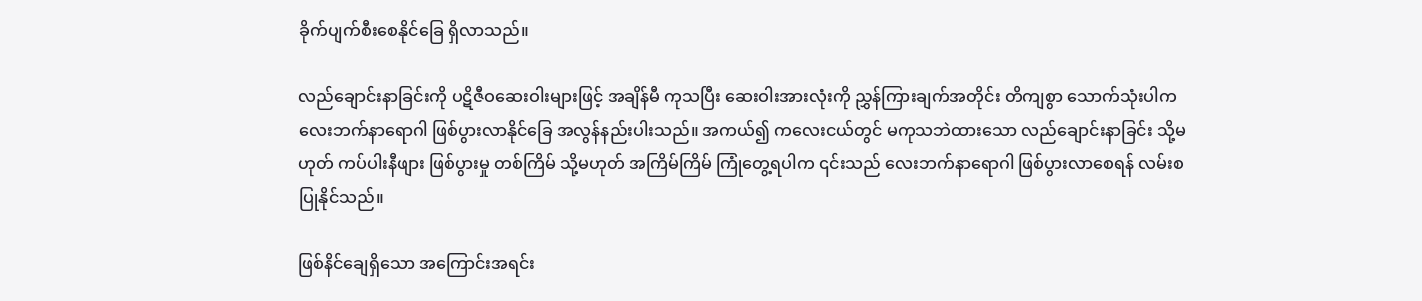ခိုက်ပျက်စီးစေနိုင်ခြေ ရှိလာသည်။

လည်ချောင်းနာခြင်းကို ပဋိဇီဝဆေးဝါးများဖြင့် အချိန်မီ ကုသပြီး ဆေးဝါးအားလုံးကို ညွှန်ကြားချက်အတိုင်း တိကျစွာ သောက်သုံးပါက လေးဘက်နာရောဂါ ဖြစ်ပွားလာနိုင်ခြေ အလွန်နည်းပါးသည်။ အကယ်၍ ကလေးငယ်တွင် မကုသဘဲထားသော လည်ချောင်းနာခြင်း သို့မဟုတ် ကပ်ပါးနီဖျား ဖြစ်ပွားမှု တစ်ကြိမ် သို့မဟုတ် အကြိမ်ကြိမ် ကြုံတွေ့ရပါက ၎င်းသည် လေးဘက်နာရောဂါ ဖြစ်ပွားလာစေရန် လမ်းစပြုနိုင်သည်။

ဖြစ်နိင်ချေရှိသော အကြောင်းအရင်း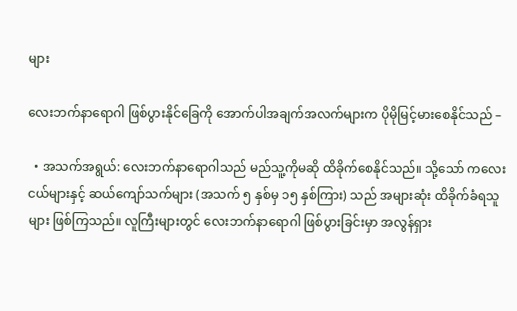များ

လေးဘက်နာရောဂါ ဖြစ်ပွားနိုင်ခြေကို အောက်ပါအချက်အလက်များက ပိုမိုမြင့်မားစေနိုင်သည် –

  • အသက်အရွယ်: လေးဘက်နာရောဂါသည် မည်သူ့ကိုမဆို ထိခိုက်စေနိုင်သည်။ သို့သော် ကလေးငယ်များနှင့် ဆယ်ကျော်သက်များ (အသက် ၅ နှစ်မှ ၁၅ နှစ်ကြား) သည် အများဆုံး ထိခိုက်ခံရသူများ ဖြစ်ကြသည်။ လူကြီးများတွင် လေးဘက်နာရောဂါ ဖြစ်ပွားခြင်းမှာ အလွန်ရှား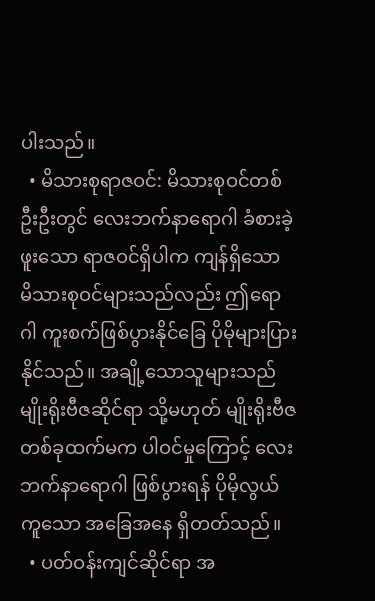ပါးသည်။
  • မိသားစုရာဇဝင်: မိသားစုဝင်တစ်ဦးဦးတွင် လေးဘက်နာရောဂါ ခံစားခဲ့ဖူးသော ရာဇဝင်ရှိပါက ကျန်ရှိသော မိသားစုဝင်များသည်လည်း ဤရောဂါ ကူးစက်ဖြစ်ပွားနိုင်ခြေ ပိုမိုများပြားနိုင်သည်။ အချို့သောသူများသည် မျိုးရိုးဗီဇဆိုင်ရာ သို့မဟုတ် မျိုးရိုးဗီဇတစ်ခုထက်မက ပါဝင်မှုကြောင့် လေးဘက်နာရောဂါ ဖြစ်ပွားရန် ပိုမိုလွယ်ကူသော အခြေအနေ ရှိတတ်သည်။
  • ပတ်ဝန်းကျင်ဆိုင်ရာ အ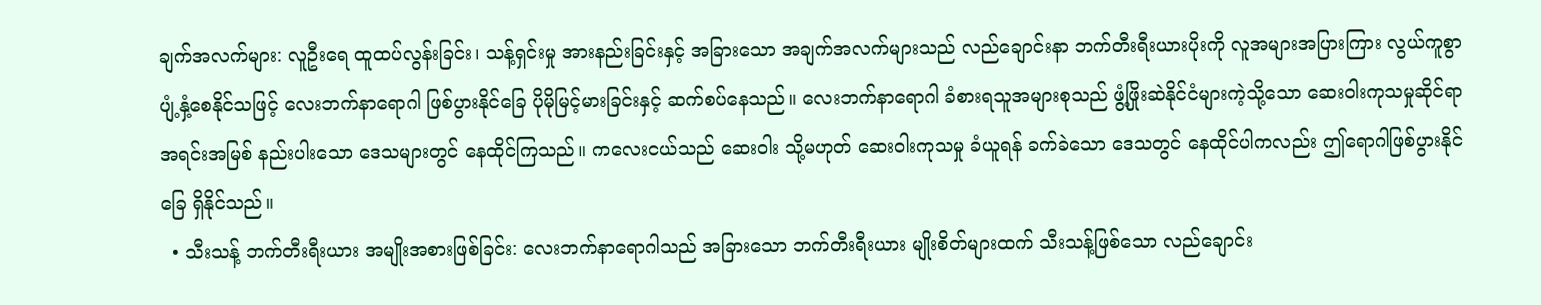ချက်အလက်များ: လူဦးရေ ထူထပ်လွန်းခြင်း၊ သန့်ရှင်းမှု အားနည်းခြင်းနှင့် အခြားသော အချက်အလက်များသည် လည်ချောင်းနာ ဘက်တီးရီးယားပိုးကို လူအများအပြားကြား လွယ်ကူစွာ ပျံ့နှံ့စေနိုင်သဖြင့် လေးဘက်နာရောဂါ ဖြစ်ပွားနိုင်ခြေ ပိုမိုမြင့်မားခြင်းနှင့် ဆက်စပ်နေသည်။ လေးဘက်နာရောဂါ ခံစားရသူအများစုသည် ဖွံ့ဖြိုးဆဲနိုင်ငံများကဲ့သို့သော ဆေးဝါးကုသမှုဆိုင်ရာ အရင်းအမြစ် နည်းပါးသော ဒေသများတွင် နေထိုင်ကြသည်။ ကလေးငယ်သည် ဆေးဝါး သို့မဟုတ် ဆေးဝါးကုသမှု ခံယူရန် ခက်ခဲသော ဒေသတွင် နေထိုင်ပါကလည်း ဤရောဂါဖြစ်ပွားနိုင်ခြေ ရှိနိုင်သည်။
  • သီးသန့် ဘက်တီးရီးယား အမျိုးအစားဖြစ်ခြင်း: လေးဘက်နာရောဂါသည် အခြားသော ဘက်တီးရီးယား မျိုးစိတ်များထက် သီးသန့်ဖြစ်သော လည်ချောင်း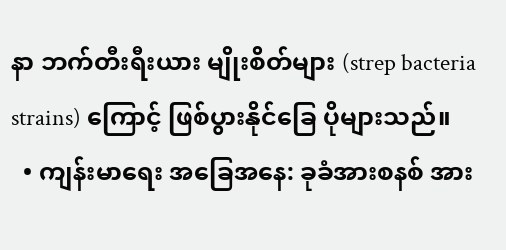နာ ဘက်တီးရီးယား မျိုးစိတ်များ (strep bacteria strains) ကြောင့် ဖြစ်ပွားနိုင်ခြေ ပိုများသည်။
  • ကျန်းမာရေး အခြေအနေ: ခုခံအားစနစ် အား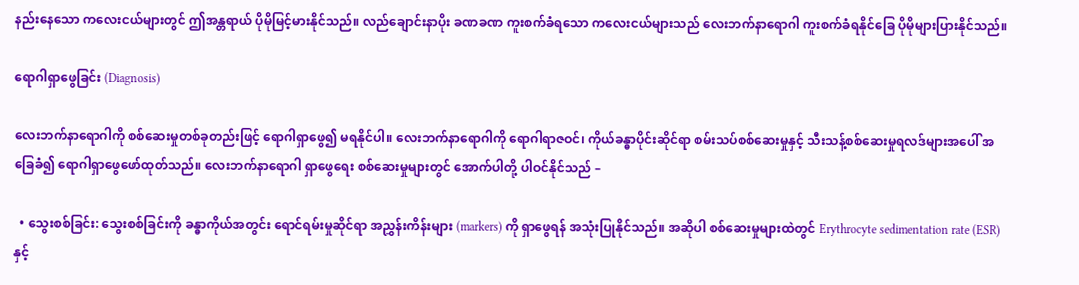နည်းနေသော ကလေးငယ်များတွင် ဤအန္တရာယ် ပိုမိုမြင့်မားနိုင်သည်။ လည်ချောင်းနာပိုး ခဏခဏ ကူးစက်ခံရသော ကလေးငယ်များသည် လေးဘက်နာရောဂါ ကူးစက်ခံရနိုင်ခြေ ပိုမိုများပြားနိုင်သည်။

ရောဂါရှာဖွေခြင်း (Diagnosis)

လေးဘက်နာရောဂါကို စစ်ဆေးမှုတစ်ခုတည်းဖြင့် ရောဂါရှာဖွေ၍ မရနိုင်ပါ။ လေးဘက်နာရောဂါကို ရောဂါရာဇဝင်၊ ကိုယ်ခန္ဓာပိုင်းဆိုင်ရာ စမ်းသပ်စစ်ဆေးမှုနှင့် သီးသန့်စစ်ဆေးမှုရလဒ်များအပေါ် အခြေခံ၍ ရောဂါရှာဖွေဖော်ထုတ်သည်။ လေးဘက်နာရောဂါ ရှာဖွေရေး စစ်ဆေးမှုများတွင် အောက်ပါတို့ ပါဝင်နိုင်သည် –

  • သွေးစစ်ခြင်း: သွေးစစ်ခြင်းကို ခန္ဓာကိုယ်အတွင်း ရောင်ရမ်းမှုဆိုင်ရာ အညွှန်းကိန်းများ (markers) ကို ရှာဖွေရန် အသုံးပြုနိုင်သည်။ အဆိုပါ စစ်ဆေးမှုများထဲတွင် Erythrocyte sedimentation rate (ESR) နှင့်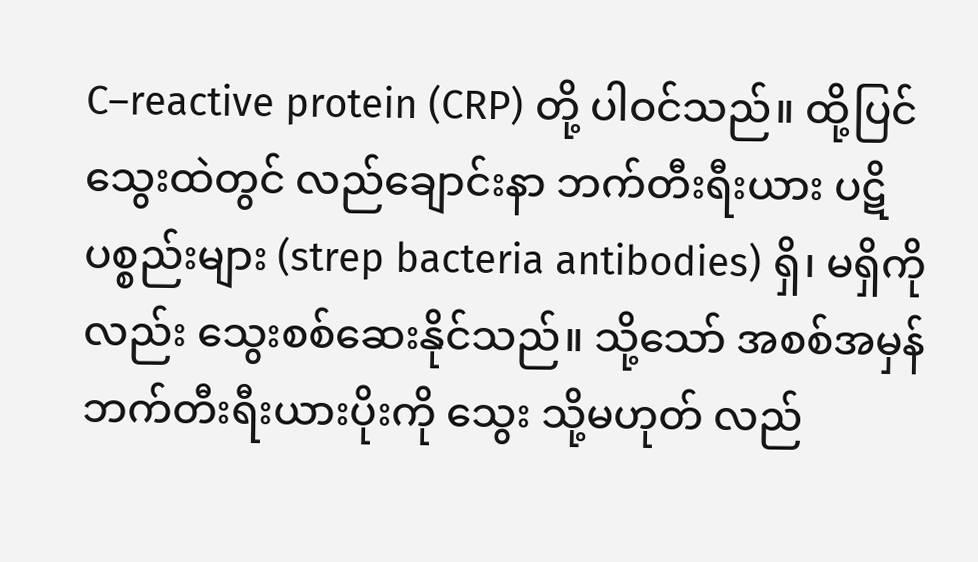C–reactive protein (CRP) တို့ ပါဝင်သည်။ ထို့ပြင် သွေးထဲတွင် လည်ချောင်းနာ ဘက်တီးရီးယား ပဋိပစ္စည်းများ (strep bacteria antibodies) ရှိ၊ မရှိကိုလည်း သွေးစစ်ဆေးနိုင်သည်။ သို့သော် အစစ်အမှန် ဘက်တီးရီးယားပိုးကို သွေး သို့မဟုတ် လည်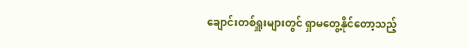ချောင်းတစ်ရှူးများတွင် ရှာမတွေ့နိုင်တော့သည့်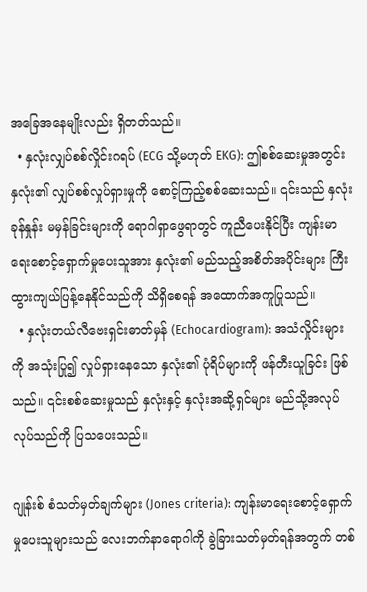အခြေအနေမျိုးလည်း ရှိတတ်သည်။
  • နှလုံးလျှပ်စစ်လှိုင်းဂရပ် (ECG သို့မဟုတ် EKG): ဤစစ်ဆေးမှုအတွင်း နှလုံး၏ လျှပ်စစ်လှုပ်ရှားမှုကို စောင့်ကြည့်စစ်ဆေးသည်။ ၎င်းသည် နှလုံးခုန်နှုန်း မမှန်ခြင်းများကို ရောဂါရှာဖွေရာတွင် ကူညီပေးနိုင်ပြီး ကျန်းမာရေးစောင့်ရှောက်မှုပေးသူအား နှလုံး၏ မည်သည့်အစိတ်အပိုင်းများ ကြီးထွားကျယ်ပြန့်နေနိုင်သည်ကို သိရှိစေရန် အထောက်အကူပြုသည်။
  • နှလုံးတယ်လီဗေးရှင်းဓာတ်မှန် (Echocardiogram): အသံလှိုင်းများကို အသုံးပြု၍ လှုပ်ရှားနေသော နှလုံး၏ ပုံရိပ်များကို ဖန်တီးယူခြင်း ဖြစ်သည်။ ၎င်းစစ်ဆေးမှုသည် နှလုံးနှင့် နှလုံးအဆို့ရှင်များ မည်သို့အလုပ်လုပ်သည်ကို ပြသပေးသည်။

ဂျုန်းစ် စံသတ်မှတ်ချက်များ (Jones criteria): ကျန်းမာရေးစောင့်ရှောက်မှုပေးသူများသည် လေးဘက်နာရောဂါကို ခွဲခြားသတ်မှတ်ရန်အတွက် တစ်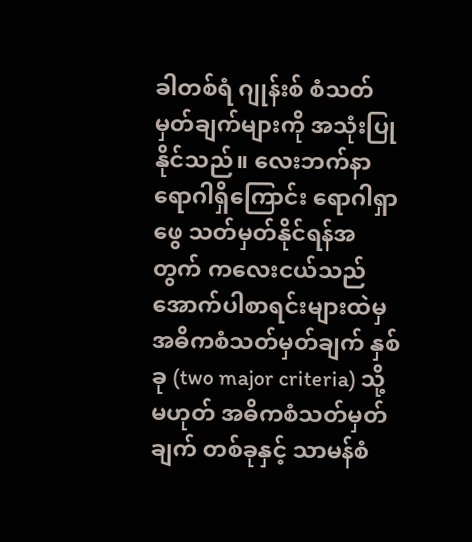ခါတစ်ရံ ဂျုန်းစ် စံသတ်မှတ်ချက်များကို အသုံးပြုနိုင်သည်။ လေးဘက်နာရောဂါရှိကြောင်း ရောဂါရှာဖွေ သတ်မှတ်နိုင်ရန်အတွက် ကလေးငယ်သည် အောက်ပါစာရင်းများထဲမှ အဓိကစံသတ်မှတ်ချက် နှစ်ခု (two major criteria) သို့မဟုတ် အဓိကစံသတ်မှတ်ချက် တစ်ခုနှင့် သာမန်စံ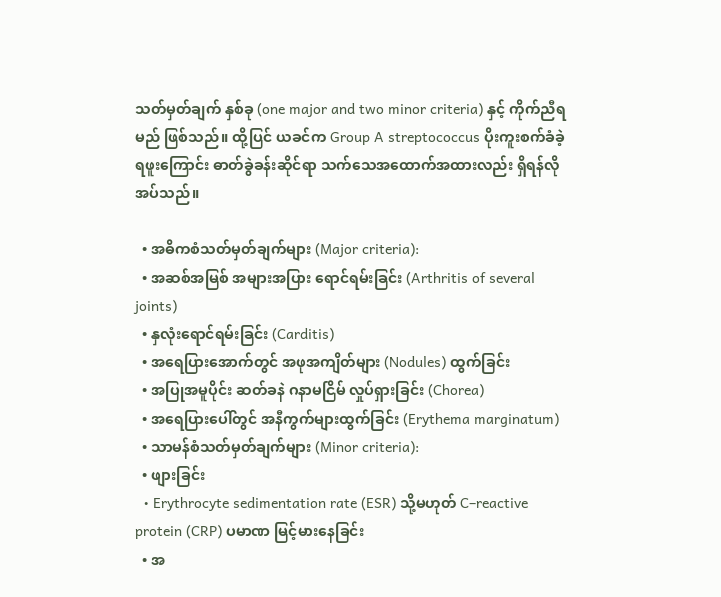သတ်မှတ်ချက် နှစ်ခု (one major and two minor criteria) နှင့် ကိုက်ညီရမည် ဖြစ်သည်။ ထို့ပြင် ယခင်က Group A streptococcus ပိုးကူးစက်ခံခဲ့ရဖူးကြောင်း ဓာတ်ခွဲခန်းဆိုင်ရာ သက်သေအထောက်အထားလည်း ရှိရန်လိုအပ်သည်။

  • အဓိကစံသတ်မှတ်ချက်များ (Major criteria):
  • အဆစ်အမြစ် အများအပြား ရောင်ရမ်းခြင်း (Arthritis of several joints)
  • နှလုံးရောင်ရမ်းခြင်း (Carditis)
  • အရေပြားအောက်တွင် အဖုအကျိတ်များ (Nodules) ထွက်ခြင်း
  • အပြုအမူပိုင်း ဆတ်ခနဲ ဂနာမငြိမ် လှုပ်ရှားခြင်း (Chorea)
  • အရေပြားပေါ်တွင် အနီကွက်များထွက်ခြင်း (Erythema marginatum)
  • သာမန်စံသတ်မှတ်ချက်များ (Minor criteria):
  • ဖျားခြင်း
  • Erythrocyte sedimentation rate (ESR) သို့မဟုတ် C–reactive protein (CRP) ပမာဏ မြင့်မားနေခြင်း
  • အ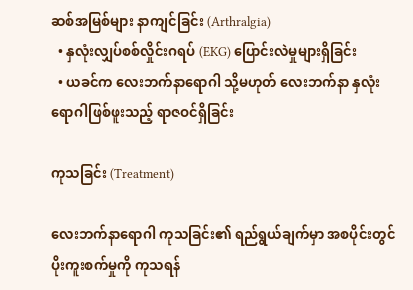ဆစ်အမြစ်များ နာကျင်ခြင်း (Arthralgia)
  • နှလုံးလျှပ်စစ်လှိုင်းဂရပ် (EKG) ပြောင်းလဲမှုများရှိခြင်း
  • ယခင်က လေးဘက်နာရောဂါ သို့မဟုတ် လေးဘက်နာ နှလုံးရောဂါဖြစ်ဖူးသည့် ရာဇဝင်ရှိခြင်း

ကုသခြင်း (Treatment)

လေးဘက်နာရောဂါ ကုသခြင်း၏ ရည်ရွယ်ချက်မှာ အစပိုင်းတွင် ပိုးကူးစက်မှုကို ကုသရန်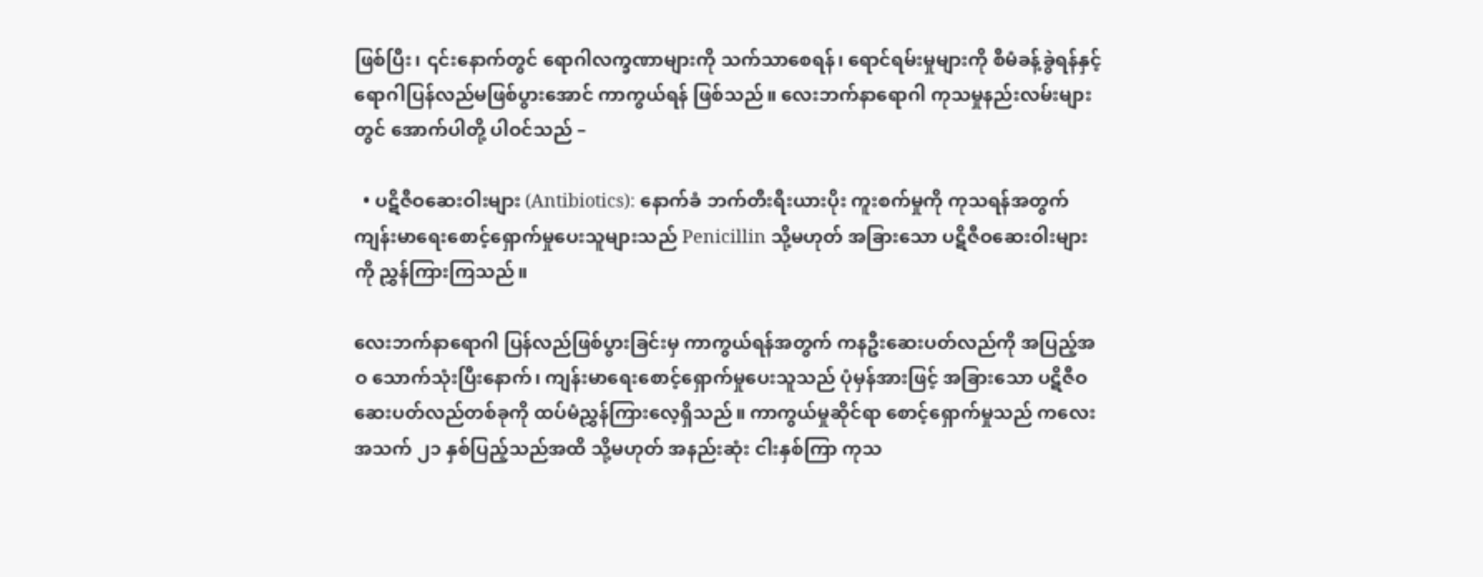ဖြစ်ပြီး၊ ၎င်းနောက်တွင် ရောဂါလက္ခဏာများကို သက်သာစေရန်၊ ရောင်ရမ်းမှုများကို စီမံခန့်ခွဲရန်နှင့် ရောဂါပြန်လည်မဖြစ်ပွားအောင် ကာကွယ်ရန် ဖြစ်သည်။ လေးဘက်နာရောဂါ ကုသမှုနည်းလမ်းများတွင် အောက်ပါတို့ ပါဝင်သည် –

  • ပဋိဇီဝဆေးဝါးများ (Antibiotics): နောက်ခံ ဘက်တီးရီးယားပိုး ကူးစက်မှုကို ကုသရန်အတွက် ကျန်းမာရေးစောင့်ရှောက်မှုပေးသူများသည် Penicillin သို့မဟုတ် အခြားသော ပဋိဇီဝဆေးဝါးများကို ညွှန်ကြားကြသည်။

လေးဘက်နာရောဂါ ပြန်လည်ဖြစ်ပွားခြင်းမှ ကာကွယ်ရန်အတွက် ကနဦးဆေးပတ်လည်ကို အပြည့်အဝ သောက်သုံးပြီးနောက်၊ ကျန်းမာရေးစောင့်ရှောက်မှုပေးသူသည် ပုံမှန်အားဖြင့် အခြားသော ပဋိဇီဝဆေးပတ်လည်တစ်ခုကို ထပ်မံညွှန်ကြားလေ့ရှိသည်။ ကာကွယ်မှုဆိုင်ရာ စောင့်ရှောက်မှုသည် ကလေးအသက် ၂၁ နှစ်ပြည့်သည်အထိ သို့မဟုတ် အနည်းဆုံး ငါးနှစ်ကြာ ကုသ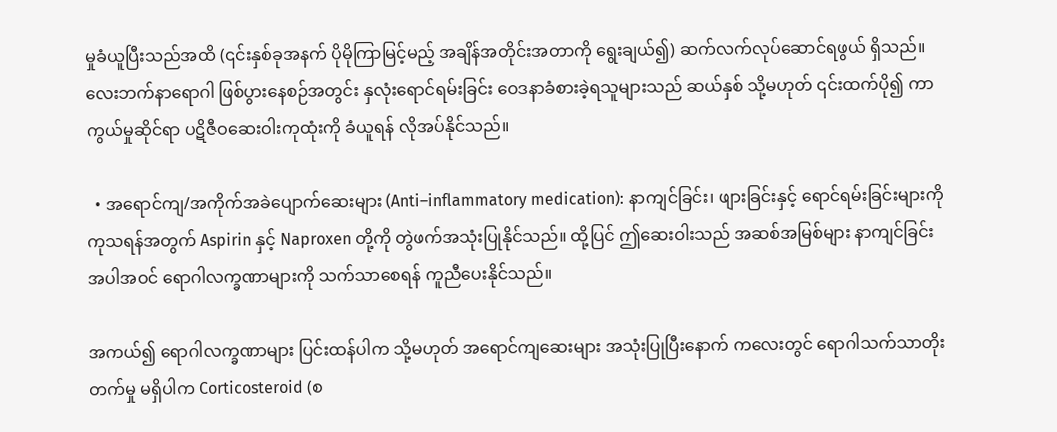မှုခံယူပြီးသည်အထိ (၎င်းနှစ်ခုအနက် ပိုမိုကြာမြင့်မည့် အချိန်အတိုင်းအတာကို ရွေးချယ်၍) ဆက်လက်လုပ်ဆောင်ရဖွယ် ရှိသည်။ လေးဘက်နာရောဂါ ဖြစ်ပွားနေစဉ်အတွင်း နှလုံးရောင်ရမ်းခြင်း ဝေဒနာခံစားခဲ့ရသူများသည် ဆယ်နှစ် သို့မဟုတ် ၎င်းထက်ပို၍ ကာကွယ်မှုဆိုင်ရာ ပဋိဇီဝဆေးဝါးကုထုံးကို ခံယူရန် လိုအပ်နိုင်သည်။

  • အရောင်ကျ/အကိုက်အခဲပျောက်ဆေးများ (Anti–inflammatory medication): နာကျင်ခြင်း၊ ဖျားခြင်းနှင့် ရောင်ရမ်းခြင်းများကို ကုသရန်အတွက် Aspirin နှင့် Naproxen တို့ကို တွဲဖက်အသုံးပြုနိုင်သည်။ ထို့ပြင် ဤဆေးဝါးသည် အဆစ်အမြစ်များ နာကျင်ခြင်း အပါအဝင် ရောဂါလက္ခဏာများကို သက်သာစေရန် ကူညီပေးနိုင်သည်။

အကယ်၍ ရောဂါလက္ခဏာများ ပြင်းထန်ပါက သို့မဟုတ် အရောင်ကျဆေးများ အသုံးပြုပြီးနောက် ကလေးတွင် ရောဂါသက်သာတိုးတက်မှု မရှိပါက Corticosteroid (စ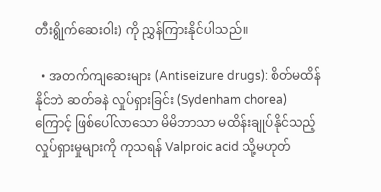တီးရွိုက်ဆေးဝါး) ကို ညွှန်ကြားနိုင်ပါသည်။

  • အတက်ကျဆေးများ (Antiseizure drugs): စိတ်မထိန်နိုင်ဘဲ ဆတ်ခနဲ လှုပ်ရှားခြင်း (Sydenham chorea) ကြောင့် ဖြစ်ပေါ်လာသော မိမိဘာသာ မထိန်းချုပ်နိုင်သည့် လှုပ်ရှားမှုများကို ကုသရန် Valproic acid သို့မဟုတ်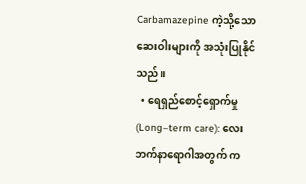Carbamazepine ကဲ့သို့သော ဆေးဝါးများကို အသုံးပြုနိုင်သည်။
  • ရေရှည်စောင့်ရှောက်မှု (Long–term care): လေးဘက်နာရောဂါအတွက် က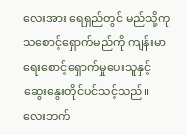လေးအား ရေရှည်တွင် မည်သို့ကုသစောင့်ရှောက်မည်ကို ကျန်းမာရေးစောင့်ရှောက်မှုပေးသူနှင့် ဆွေးနွေးတိုင်ပင်သင့်သည်။ လေးဘက်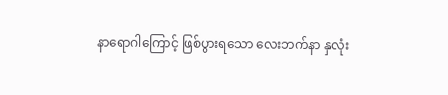နာရောဂါကြောင့် ဖြစ်ပွားရသော လေးဘက်နာ နှလုံး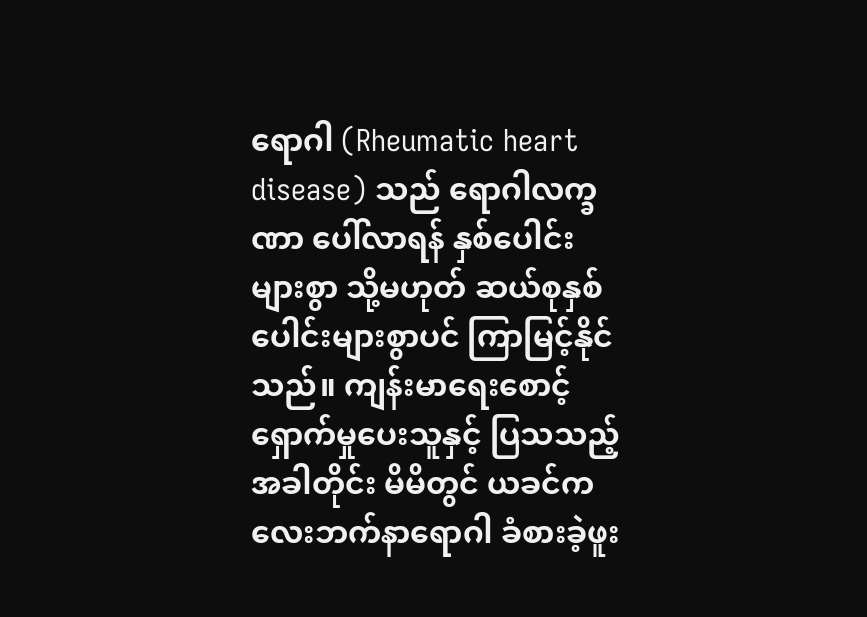ရောဂါ (Rheumatic heart disease) သည် ရောဂါလက္ခဏာ ပေါ်လာရန် နှစ်ပေါင်းများစွာ သို့မဟုတ် ဆယ်စုနှစ်ပေါင်းများစွာပင် ကြာမြင့်နိုင်သည်။ ကျန်းမာရေးစောင့်ရှောက်မှုပေးသူနှင့် ပြသသည့်အခါတိုင်း မိမိတွင် ယခင်က လေးဘက်နာရောဂါ ခံစားခဲ့ဖူး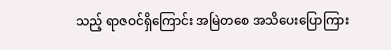သည့် ရာဇဝင်ရှိကြောင်း အမြဲတစေ အသိပေးပြောကြား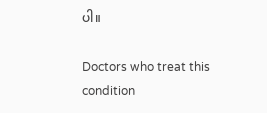ပါ။

Doctors who treat this condition